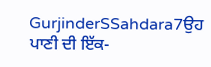GurjinderSSahdara7ਉਹ ਪਾਣੀ ਦੀ ਇੱਕ-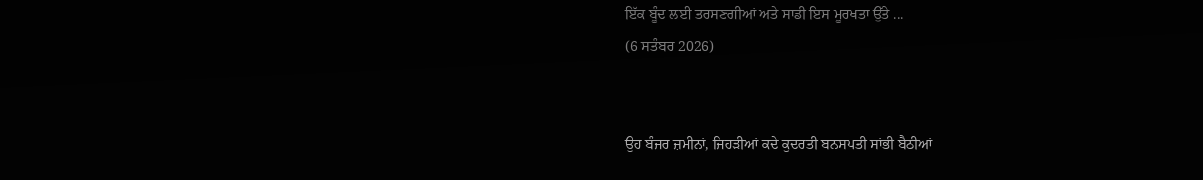ਇੱਕ ਬੂੰਦ ਲਈ ਤਰਸਣਗੀਆਂ ਅਤੇ ਸਾਡੀ ਇਸ ਮੂਰਖਤਾ ਉੱਤੇ ...
(6 ਸਤੰਬਰ 2026)


ਉਹ ਬੰਜਰ ਜ਼ਮੀਨਾਂ, ਜਿਹੜੀਆਂ ਕਦੇ ਕੁਦਰਤੀ ਬਨਸਪਤੀ ਸਾਂਭੀ ਬੈਠੀਆਂ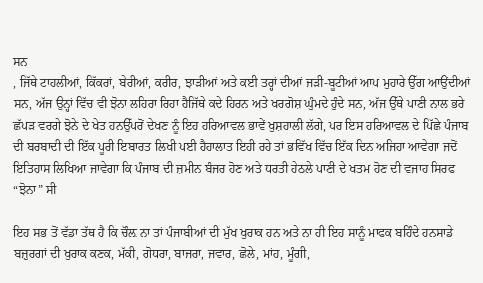ਸਨ
, ਜਿੱਥੇ ਟਾਹਲੀਆਂ, ਕਿੱਕਰਾਂ, ਬੇਰੀਆਂ, ਕਰੀਰ, ਝਾੜੀਆਂ ਅਤੇ ਕਈ ਤਰ੍ਹਾਂ ਦੀਆਂ ਜੜੀ-ਬੂਟੀਆਂ ਆਪ ਮੁਹਾਰੇ ਉੱਗ ਆਉਂਦੀਆਂ ਸਨ, ਅੱਜ ਉਨ੍ਹਾਂ ਵਿੱਚ ਵੀ ਝੋਨਾ ਲਹਿਰਾ ਰਿਹਾ ਹੈਜਿੱਥੇ ਕਦੇ ਹਿਰਨ ਅਤੇ ਖਰਗੋਸ਼ ਘੁੰਮਦੇ ਹੁੰਦੇ ਸਨ, ਅੱਜ ਉੱਥੇ ਪਾਣੀ ਨਾਲ ਭਰੇ ਛੱਪੜ ਵਰਗੇ ਝੋਨੇ ਦੇ ਖੇਤ ਹਨਉੱਪਰੋਂ ਦੇਖਣ ਨੂੰ ਇਹ ਹਰਿਆਵਲ ਭਾਵੇਂ ਖੁਸ਼ਹਾਲੀ ਲੱਗੇ, ਪਰ ਇਸ ਹਰਿਆਵਲ ਦੇ ਪਿੱਛੇ ਪੰਜਾਬ ਦੀ ਬਰਬਾਦੀ ਦੀ ਇੱਕ ਪੂਰੀ ਇਬਾਰਤ ਲਿਖੀ ਪਈ ਹੈਹਾਲਾਤ ਇਹੀ ਰਹੇ ਤਾਂ ਭਵਿੱਖ ਵਿੱਚ ਇੱਕ ਦਿਨ ਅਜਿਹਾ ਆਵੇਗਾ ਜਦੋਂ ਇਤਿਹਾਸ ਲਿਖਿਆ ਜਾਵੇਗਾ ਕਿ ਪੰਜਾਬ ਦੀ ਜ਼ਮੀਨ ਬੰਜਰ ਹੋਣ ਅਤੇ ਧਰਤੀ ਹੇਠਲੇ ਪਾਣੀ ਦੇ ਖਤਮ ਹੋਣ ਦੀ ਵਜਾਹ ਸਿਰਫ “ਝੋਨਾ” ਸੀ

ਇਹ ਸਭ ਤੋਂ ਵੱਡਾ ਤੱਥ ਹੈ ਕਿ ਚੌਲ਼ ਨਾ ਤਾਂ ਪੰਜਾਬੀਆਂ ਦੀ ਮੁੱਖ ਖੁਰਾਕ ਹਨ ਅਤੇ ਨਾ ਹੀ ਇਹ ਸਾਨੂੰ ਮਾਫਕ ਬਹਿੰਦੇ ਹਨਸਾਡੇ ਬਜ਼ੁਰਗਾਂ ਦੀ ਖੁਰਾਕ ਕਣਕ, ਮੱਕੀ, ਗੋਧਰਾ, ਬਾਜਰਾ, ਜਵਾਰ, ਛੋਲੇ, ਮਾਂਹ, ਮੂੰਗੀ,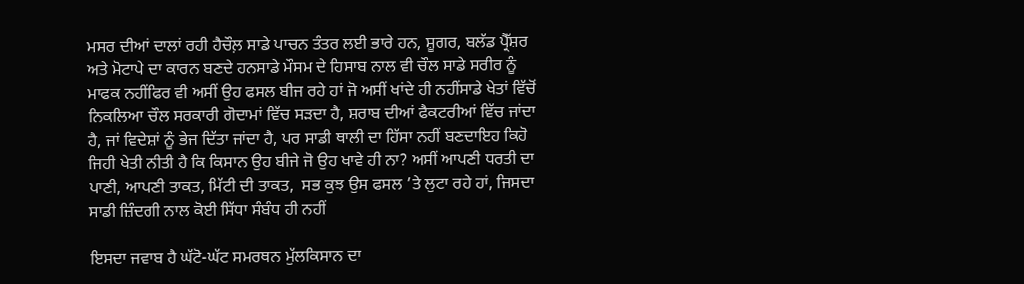ਮਸਰ ਦੀਆਂ ਦਾਲਾਂ ਰਹੀ ਹੈਚੌਲ਼ ਸਾਡੇ ਪਾਚਨ ਤੰਤਰ ਲਈ ਭਾਰੇ ਹਨ, ਸ਼ੂਗਰ, ਬਲੱਡ ਪ੍ਰੈੱਸ਼ਰ ਅਤੇ ਮੋਟਾਪੇ ਦਾ ਕਾਰਨ ਬਣਦੇ ਹਨਸਾਡੇ ਮੌਸਮ ਦੇ ਹਿਸਾਬ ਨਾਲ ਵੀ ਚੌਲ ਸਾਡੇ ਸਰੀਰ ਨੂੰ ਮਾਫਕ ਨਹੀਂਫਿਰ ਵੀ ਅਸੀਂ ਉਹ ਫਸਲ ਬੀਜ ਰਹੇ ਹਾਂ ਜੋ ਅਸੀਂ ਖਾਂਦੇ ਹੀ ਨਹੀਂਸਾਡੇ ਖੇਤਾਂ ਵਿੱਚੋਂ ਨਿਕਲਿਆ ਚੌਲ ਸਰਕਾਰੀ ਗੋਦਾਮਾਂ ਵਿੱਚ ਸੜਦਾ ਹੈ, ਸ਼ਰਾਬ ਦੀਆਂ ਫੈਕਟਰੀਆਂ ਵਿੱਚ ਜਾਂਦਾ ਹੈ, ਜਾਂ ਵਿਦੇਸ਼ਾਂ ਨੂੰ ਭੇਜ ਦਿੱਤਾ ਜਾਂਦਾ ਹੈ, ਪਰ ਸਾਡੀ ਥਾਲੀ ਦਾ ਹਿੱਸਾ ਨਹੀਂ ਬਣਦਾਇਹ ਕਿਹੋ ਜਿਹੀ ਖੇਤੀ ਨੀਤੀ ਹੈ ਕਿ ਕਿਸਾਨ ਉਹ ਬੀਜੇ ਜੋ ਉਹ ਖਾਵੇ ਹੀ ਨਾ? ਅਸੀਂ ਆਪਣੀ ਧਰਤੀ ਦਾ ਪਾਣੀ, ਆਪਣੀ ਤਾਕਤ, ਮਿੱਟੀ ਦੀ ਤਾਕਤ,  ਸਭ ਕੁਝ ਉਸ ਫਸਲ ’ਤੇ ਲੁਟਾ ਰਹੇ ਹਾਂ, ਜਿਸਦਾ ਸਾਡੀ ਜ਼ਿੰਦਗੀ ਨਾਲ ਕੋਈ ਸਿੱਧਾ ਸੰਬੰਧ ਹੀ ਨਹੀਂ

ਇਸਦਾ ਜਵਾਬ ਹੈ ਘੱਟੋ-ਘੱਟ ਸਮਰਥਨ ਮੁੱਲਕਿਸਾਨ ਦਾ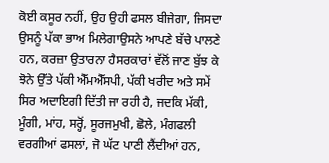ਕੋਈ ਕਸੂਰ ਨਹੀਂ, ਉਹ ਉਹੀ ਫਸਲ ਬੀਜੇਗਾ, ਜਿਸਦਾ ਉਸਨੂੰ ਪੱਕਾ ਭਾਅ ਮਿਲੇਗਾਉਸਨੇ ਆਪਣੇ ਬੱਚੇ ਪਾਲਣੇ ਹਨ, ਕਰਜ਼ਾ ਉਤਾਰਨਾ ਹੈਸਰਕਾਰਾਂ ਵੱਲੋਂ ਜਾਣ ਬੁੱਝ ਕੇ ਝੋਨੇ ਉੱਤੇ ਪੱਕੀ ਐੱਮਐੱਸਪੀ, ਪੱਕੀ ਖਰੀਦ ਅਤੇ ਸਮੇਂ ਸਿਰ ਅਦਾਇਗੀ ਦਿੱਤੀ ਜਾ ਰਹੀ ਹੈ, ਜਦਕਿ ਮੱਕੀ, ਮੂੰਗੀ, ਮਾਂਹ, ਸਰ੍ਹੋਂ, ਸੂਰਜਮੁਖੀ, ਛੋਲੇ, ਮੰਗਫਲੀ ਵਰਗੀਆਂ ਫਸਲਾਂ, ਜੋ ਘੱਟ ਪਾਣੀ ਲੈਂਦੀਆਂ ਹਨ,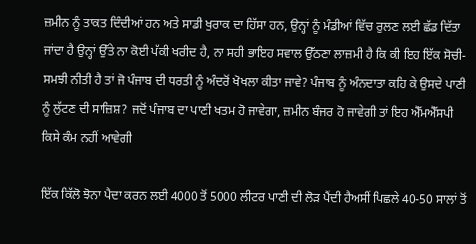ਜ਼ਮੀਨ ਨੂੰ ਤਾਕਤ ਦਿੰਦੀਆਂ ਹਨ ਅਤੇ ਸਾਡੀ ਖੁਰਾਕ ਦਾ ਹਿੱਸਾ ਹਨ, ਉਨ੍ਹਾਂ ਨੂੰ ਮੰਡੀਆਂ ਵਿੱਚ ਰੁਲਣ ਲਈ ਛੱਡ ਦਿੱਤਾ ਜਾਂਦਾ ਹੈ ਉਨ੍ਹਾਂ ਉੱਤੇ ਨਾ ਕੋਈ ਪੱਕੀ ਖਰੀਦ ਹੈ, ਨਾ ਸਹੀ ਭਾਇਹ ਸਵਾਲ ਉੱਠਣਾ ਲਾਜ਼ਮੀ ਹੈ ਕਿ ਕੀ ਇਹ ਇੱਕ ਸੋਚੀ-ਸਮਝੀ ਨੀਤੀ ਹੈ ਤਾਂ ਜੋ ਪੰਜਾਬ ਦੀ ਧਰਤੀ ਨੂੰ ਅੰਦਰੋਂ ਖੋਖਲਾ ਕੀਤਾ ਜਾਵੇ? ਪੰਜਾਬ ਨੂੰ ਅੰਨਦਾਤਾ ਕਹਿ ਕੇ ਉਸਦੇ ਪਾਣੀ ਨੂੰ ਲੁੱਟਣ ਦੀ ਸਾਜ਼ਿਸ਼? ਜਦੋਂ ਪੰਜਾਬ ਦਾ ਪਾਣੀ ਖਤਮ ਹੋ ਜਾਵੇਗਾ, ਜ਼ਮੀਨ ਬੰਜਰ ਹੋ ਜਾਵੇਗੀ ਤਾਂ ਇਹ ਐੱਮਐੱਸਪੀ ਕਿਸੇ ਕੰਮ ਨਹੀਂ ਆਵੇਗੀ

ਇੱਕ ਕਿੱਲੋ ਝੋਨਾ ਪੈਦਾ ਕਰਨ ਲਈ 4000 ਤੋਂ 5000 ਲੀਟਰ ਪਾਣੀ ਦੀ ਲੋੜ ਪੈਂਦੀ ਹੈਅਸੀਂ ਪਿਛਲੇ 40-50 ਸਾਲਾਂ ਤੋਂ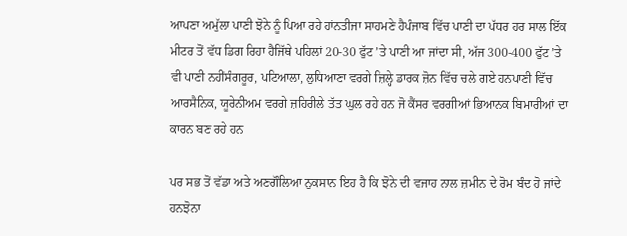ਆਪਣਾ ਅਮੁੱਲਾ ਪਾਣੀ ਝੋਨੇ ਨੂੰ ਪਿਆ ਰਹੇ ਹਾਂਨਤੀਜਾ ਸਾਹਮਣੇ ਹੈਪੰਜਾਬ ਵਿੱਚ ਪਾਣੀ ਦਾ ਪੱਧਰ ਹਰ ਸਾਲ ਇੱਕ ਮੀਟਰ ਤੋਂ ਵੱਧ ਡਿਗ ਰਿਹਾ ਹੈਜਿੱਥੇ ਪਹਿਲਾਂ 20-30 ਫੁੱਟ ’ਤੇ ਪਾਣੀ ਆ ਜਾਂਦਾ ਸੀ, ਅੱਜ 300-400 ਫੁੱਟ ’ਤੇ ਵੀ ਪਾਣੀ ਨਹੀਂਸੰਗਰੂਰ, ਪਟਿਆਲਾ, ਲੁਧਿਆਣਾ ਵਰਗੇ ਜ਼ਿਲ੍ਹੇ ਡਾਰਕ ਜ਼ੋਨ ਵਿੱਚ ਚਲੇ ਗਏ ਹਨਪਾਣੀ ਵਿੱਚ ਆਰਸੈਨਿਕ, ਯੂਰੇਨੀਅਮ ਵਰਗੇ ਜ਼ਹਿਰੀਲੇ ਤੱਤ ਘੁਲ ਰਹੇ ਹਨ ਜੋ ਕੈਂਸਰ ਵਰਗੀਆਂ ਭਿਆਨਕ ਬਿਮਾਰੀਆਂ ਦਾ ਕਾਰਨ ਬਣ ਰਹੇ ਹਨ

ਪਰ ਸਭ ਤੋਂ ਵੱਡਾ ਅਤੇ ਅਣਗੌਲਿਆ ਨੁਕਸਾਨ ਇਹ ਹੈ ਕਿ ਝੋਨੇ ਦੀ ਵਜਾਹ ਨਾਲ ਜ਼ਮੀਨ ਦੇ ਰੋਮ ਬੰਦ ਹੋ ਜਾਂਦੇ ਹਨਝੋਨਾ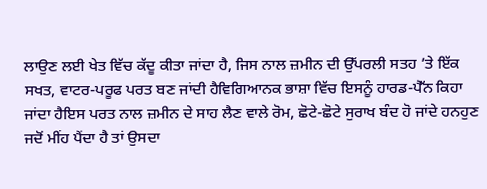ਲਾਉਣ ਲਈ ਖੇਤ ਵਿੱਚ ਕੱਦੂ ਕੀਤਾ ਜਾਂਦਾ ਹੈ, ਜਿਸ ਨਾਲ ਜ਼ਮੀਨ ਦੀ ਉੱਪਰਲੀ ਸਤਹ ’ਤੇ ਇੱਕ ਸਖਤ, ਵਾਟਰ-ਪਰੂਫ ਪਰਤ ਬਣ ਜਾਂਦੀ ਹੈਵਿਗਿਆਨਕ ਭਾਸ਼ਾ ਵਿੱਚ ਇਸਨੂੰ ਹਾਰਡ-ਪੈੱਨ ਕਿਹਾ ਜਾਂਦਾ ਹੈਇਸ ਪਰਤ ਨਾਲ ਜ਼ਮੀਨ ਦੇ ਸਾਹ ਲੈਣ ਵਾਲੇ ਰੋਮ, ਛੋਟੇ-ਛੋਟੇ ਸੁਰਾਖ ਬੰਦ ਹੋ ਜਾਂਦੇ ਹਨਹੁਣ ਜਦੋਂ ਮੀਂਹ ਪੈਂਦਾ ਹੈ ਤਾਂ ਉਸਦਾ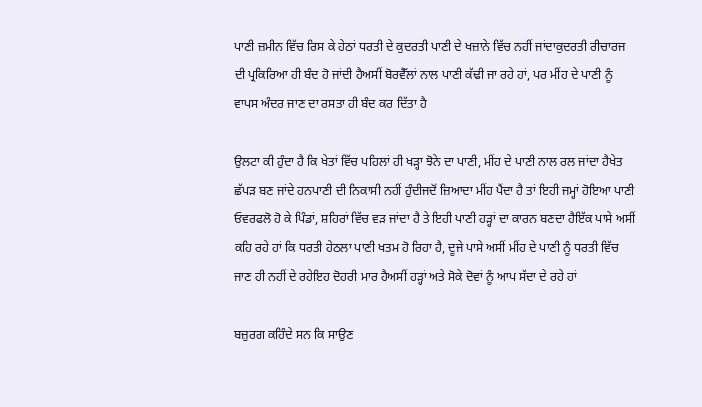ਪਾਣੀ ਜ਼ਮੀਨ ਵਿੱਚ ਰਿਸ ਕੇ ਹੇਠਾਂ ਧਰਤੀ ਦੇ ਕੁਦਰਤੀ ਪਾਣੀ ਦੇ ਖਜ਼ਾਨੇ ਵਿੱਚ ਨਹੀਂ ਜਾਂਦਾਕੁਦਰਤੀ ਰੀਚਾਰਜ ਦੀ ਪ੍ਰਕਿਰਿਆ ਹੀ ਬੰਦ ਹੋ ਜਾਂਦੀ ਹੈਅਸੀਂ ਬੋਰਵੈੱਲਾਂ ਨਾਲ ਪਾਣੀ ਕੱਢੀ ਜਾ ਰਹੇ ਹਾਂ, ਪਰ ਮੀਂਹ ਦੇ ਪਾਣੀ ਨੂੰ ਵਾਪਸ ਅੰਦਰ ਜਾਣ ਦਾ ਰਸਤਾ ਹੀ ਬੰਦ ਕਰ ਦਿੱਤਾ ਹੈ

ਉਲਟਾ ਕੀ ਹੁੰਦਾ ਹੈ ਕਿ ਖੇਤਾਂ ਵਿੱਚ ਪਹਿਲਾਂ ਹੀ ਖੜ੍ਹਾ ਝੋਨੇ ਦਾ ਪਾਣੀ, ਮੀਂਹ ਦੇ ਪਾਣੀ ਨਾਲ ਰਲ ਜਾਂਦਾ ਹੈਖੇਤ ਛੱਪੜ ਬਣ ਜਾਂਦੇ ਹਨਪਾਣੀ ਦੀ ਨਿਕਾਸੀ ਨਹੀਂ ਹੁੰਦੀਜਦੋਂ ਜ਼ਿਆਦਾ ਮੀਂਹ ਪੈਂਦਾ ਹੈ ਤਾਂ ਇਹੀ ਜਮ੍ਹਾਂ ਹੋਇਆ ਪਾਣੀ ਓਵਰਫਲੋ ਹੋ ਕੇ ਪਿੰਡਾਂ, ਸ਼ਹਿਰਾਂ ਵਿੱਚ ਵੜ ਜਾਂਦਾ ਹੈ ਤੇ ਇਹੀ ਪਾਣੀ ਹੜ੍ਹਾਂ ਦਾ ਕਾਰਨ ਬਣਦਾ ਹੈਇੱਕ ਪਾਸੇ ਅਸੀਂ ਕਹਿ ਰਹੇ ਹਾਂ ਕਿ ਧਰਤੀ ਹੇਠਲਾ ਪਾਣੀ ਖਤਮ ਹੋ ਰਿਹਾ ਹੈ, ਦੂਜੇ ਪਾਸੇ ਅਸੀਂ ਮੀਂਹ ਦੇ ਪਾਣੀ ਨੂੰ ਧਰਤੀ ਵਿੱਚ ਜਾਣ ਹੀ ਨਹੀਂ ਦੇ ਰਹੇਇਹ ਦੋਹਰੀ ਮਾਰ ਹੈਅਸੀਂ ਹੜ੍ਹਾਂ ਅਤੇ ਸੋਕੇ ਦੋਵਾਂ ਨੂੰ ਆਪ ਸੱਦਾ ਦੇ ਰਹੇ ਹਾਂ

ਬਜ਼ੁਰਗ ਕਹਿੰਦੇ ਸਨ ਕਿ ਸਾਉਣ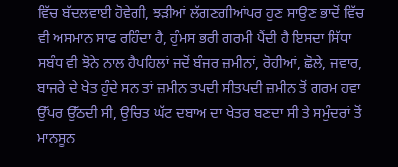ਵਿੱਚ ਬੱਦਲਵਾਈ ਹੋਵੇਗੀ, ਝੜੀਆਂ ਲੱਗਣਗੀਆਂਪਰ ਹੁਣ ਸਾਉਣ ਭਾਦੋਂ ਵਿੱਚ ਵੀ ਅਸਮਾਨ ਸਾਫ ਰਹਿੰਦਾ ਹੈ, ਹੁੰਮਸ ਭਰੀ ਗਰਮੀ ਪੈਂਦੀ ਹੈ ਇਸਦਾ ਸਿੱਧਾ ਸਬੰਧ ਵੀ ਝੋਨੇ ਨਾਲ ਹੈਪਹਿਲਾਂ ਜਦੋਂ ਬੰਜਰ ਜ਼ਮੀਨਾਂ, ਰੋਹੀਆਂ, ਛੋਲੇ, ਜਵਾਰ, ਬਾਜਰੇ ਦੇ ਖੇਤ ਹੁੰਦੇ ਸਨ ਤਾਂ ਜ਼ਮੀਨ ਤਪਦੀ ਸੀਤਪਦੀ ਜ਼ਮੀਨ ਤੋਂ ਗਰਮ ਹਵਾ ਉੱਪਰ ਉੱਠਦੀ ਸੀ, ਉਚਿਤ ਘੱਟ ਦਬਾਅ ਦਾ ਖੇਤਰ ਬਣਦਾ ਸੀ ਤੇ ਸਮੁੰਦਰਾਂ ਤੋਂ ਮਾਨਸੂਨ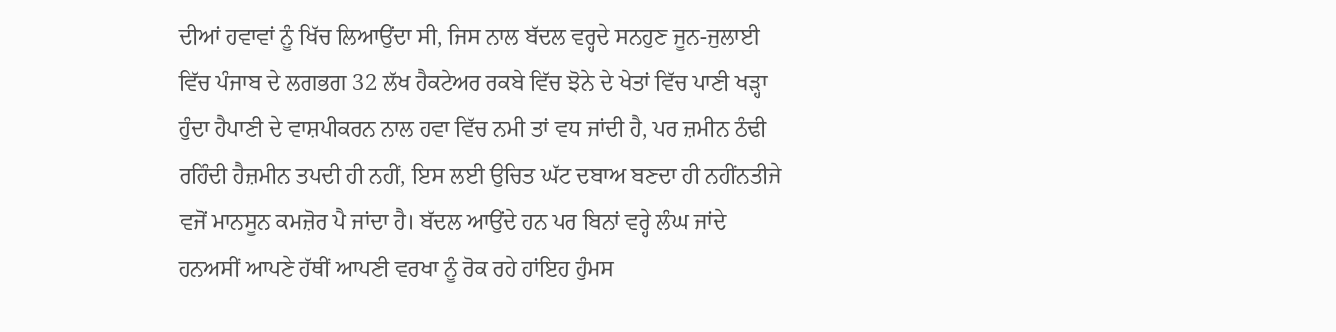ਦੀਆਂ ਹਵਾਵਾਂ ਨੂੰ ਖਿੱਚ ਲਿਆਉਂਦਾ ਸੀ, ਜਿਸ ਨਾਲ ਬੱਦਲ ਵਰ੍ਹਦੇ ਸਨਹੁਣ ਜੂਨ-ਜੁਲਾਈ ਵਿੱਚ ਪੰਜਾਬ ਦੇ ਲਗਭਗ 32 ਲੱਖ ਹੈਕਟੇਅਰ ਰਕਬੇ ਵਿੱਚ ਝੋਨੇ ਦੇ ਖੇਤਾਂ ਵਿੱਚ ਪਾਣੀ ਖੜ੍ਹਾ ਹੁੰਦਾ ਹੈਪਾਣੀ ਦੇ ਵਾਸ਼ਪੀਕਰਨ ਨਾਲ ਹਵਾ ਵਿੱਚ ਨਮੀ ਤਾਂ ਵਧ ਜਾਂਦੀ ਹੈ, ਪਰ ਜ਼ਮੀਨ ਠੰਢੀ ਰਹਿੰਦੀ ਹੈਜ਼ਮੀਨ ਤਪਦੀ ਹੀ ਨਹੀਂ, ਇਸ ਲਈ ਉਚਿਤ ਘੱਟ ਦਬਾਅ ਬਣਦਾ ਹੀ ਨਹੀਂਨਤੀਜੇ ਵਜੋਂ ਮਾਨਸੂਨ ਕਮਜ਼ੋਰ ਪੈ ਜਾਂਦਾ ਹੈ। ਬੱਦਲ ਆਉਂਦੇ ਹਨ ਪਰ ਬਿਨਾਂ ਵਰ੍ਹੇ ਲੰਘ ਜਾਂਦੇ ਹਨਅਸੀਂ ਆਪਣੇ ਹੱਥੀਂ ਆਪਣੀ ਵਰਖਾ ਨੂੰ ਰੋਕ ਰਹੇ ਹਾਂਇਹ ਹੁੰਮਸ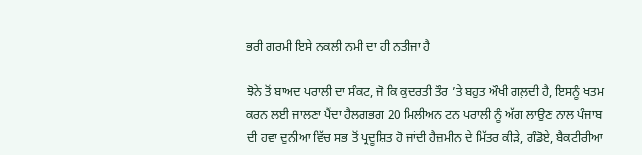ਭਰੀ ਗਰਮੀ ਇਸੇ ਨਕਲੀ ਨਮੀ ਦਾ ਹੀ ਨਤੀਜਾ ਹੈ

ਝੋਨੇ ਤੋਂ ਬਾਅਦ ਪਰਾਲੀ ਦਾ ਸੰਕਟ, ਜੋ ਕਿ ਕੁਦਰਤੀ ਤੌਰ ’ਤੇ ਬਹੁਤ ਔਖੀ ਗਲ਼ਦੀ ਹੈ, ਇਸਨੂੰ ਖਤਮ ਕਰਨ ਲਈ ਜਾਲਣਾ ਪੈਂਦਾ ਹੈਲਗਭਗ 20 ਮਿਲੀਅਨ ਟਨ ਪਰਾਲੀ ਨੂੰ ਅੱਗ ਲਾਉਣ ਨਾਲ ਪੰਜਾਬ ਦੀ ਹਵਾ ਦੁਨੀਆ ਵਿੱਚ ਸਭ ਤੋਂ ਪ੍ਰਦੂਸ਼ਿਤ ਹੋ ਜਾਂਦੀ ਹੈਜ਼ਮੀਨ ਦੇ ਮਿੱਤਰ ਕੀੜੇ, ਗੰਡੋਏ, ਬੈਕਟੀਰੀਆ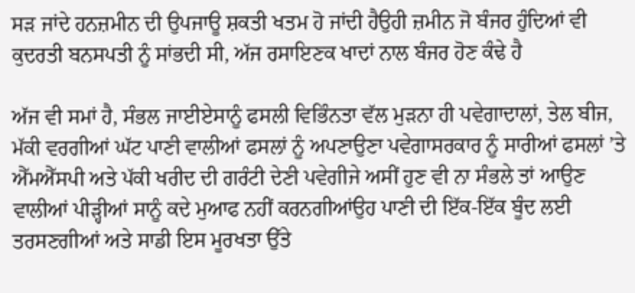ਸੜ ਜਾਂਦੇ ਹਨਜ਼ਮੀਨ ਦੀ ਉਪਜਾਊ ਸ਼ਕਤੀ ਖਤਮ ਹੋ ਜਾਂਦੀ ਹੈਉਹੀ ਜ਼ਮੀਨ ਜੋ ਬੰਜਰ ਹੁੰਦਿਆਂ ਵੀ ਕੁਦਰਤੀ ਬਨਸਪਤੀ ਨੂੰ ਸਾਂਭਦੀ ਸੀ, ਅੱਜ ਰਸਾਇਣਕ ਖਾਦਾਂ ਨਾਲ ਬੰਜਰ ਹੋਣ ਕੰਢੇ ਹੈ

ਅੱਜ ਵੀ ਸਮਾਂ ਹੈ, ਸੰਭਲ ਜਾਈਏਸਾਨੂੰ ਫਸਲੀ ਵਿਭਿੰਨਤਾ ਵੱਲ ਮੁੜਨਾ ਹੀ ਪਵੇਗਾਦਾਲਾਂ, ਤੇਲ ਬੀਜ, ਮੱਕੀ ਵਰਗੀਆਂ ਘੱਟ ਪਾਣੀ ਵਾਲੀਆਂ ਫਸਲਾਂ ਨੂੰ ਅਪਣਾਉਣਾ ਪਵੇਗਾਸਰਕਾਰ ਨੂੰ ਸਾਰੀਆਂ ਫਸਲਾਂ ’ਤੇ ਐੱਮਐੱਸਪੀ ਅਤੇ ਪੱਕੀ ਖਰੀਦ ਦੀ ਗਰੰਟੀ ਦੇਣੀ ਪਵੇਗੀਜੇ ਅਸੀਂ ਹੁਣ ਵੀ ਨਾ ਸੰਭਲੇ ਤਾਂ ਆਉਣ ਵਾਲੀਆਂ ਪੀੜ੍ਹੀਆਂ ਸਾਨੂੰ ਕਦੇ ਮੁਆਫ ਨਹੀਂ ਕਰਨਗੀਆਂਉਹ ਪਾਣੀ ਦੀ ਇੱਕ-ਇੱਕ ਬੂੰਦ ਲਈ ਤਰਸਣਗੀਆਂ ਅਤੇ ਸਾਡੀ ਇਸ ਮੂਰਖਤਾ ਉੱਤੇ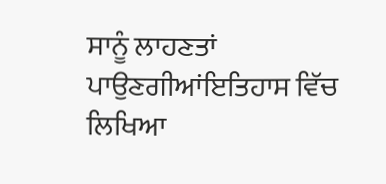ਸਾਨੂੰ ਲਾਹਣਤਾਂ ਪਾਉਣਗੀਆਂਇਤਿਹਾਸ ਵਿੱਚ ਲਿਖਿਆ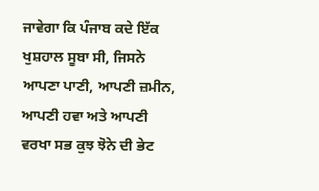ਜਾਵੇਗਾ ਕਿ ਪੰਜਾਬ ਕਦੇ ਇੱਕ ਖੁਸ਼ਹਾਲ ਸੂਬਾ ਸੀ, ਜਿਸਨੇ ਆਪਣਾ ਪਾਣੀ, ਆਪਣੀ ਜ਼ਮੀਨ, ਆਪਣੀ ਹਵਾ ਅਤੇ ਆਪਣੀ ਵਰਖਾ ਸਭ ਕੁਝ ਝੋਨੇ ਦੀ ਭੇਟ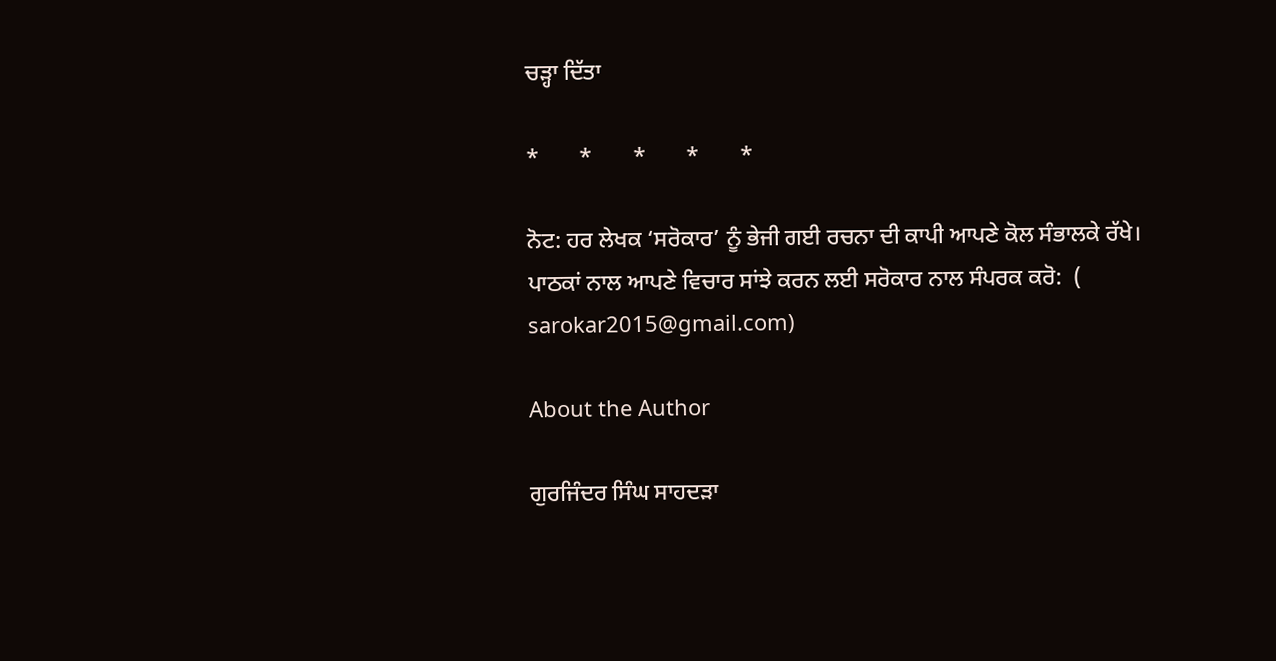ਚੜ੍ਹਾ ਦਿੱਤਾ

*       *       *       *       *

ਨੋਟ: ਹਰ ਲੇਖਕ ‘ਸਰੋਕਾਰ’ ਨੂੰ ਭੇਜੀ ਗਈ ਰਚਨਾ ਦੀ ਕਾਪੀ ਆਪਣੇ ਕੋਲ ਸੰਭਾਲਕੇ ਰੱਖੇ।
ਪਾਠਕਾਂ ਨਾਲ ਆਪਣੇ ਵਿਚਾਰ ਸਾਂਝੇ ਕਰਨ ਲਈ ਸਰੋਕਾਰ ਨਾਲ ਸੰਪਰਕ ਕਰੋ:  (
sarokar2015@gmail.com)

About the Author

ਗੁਰਜਿੰਦਰ ਸਿੰਘ ਸਾਹਦੜਾ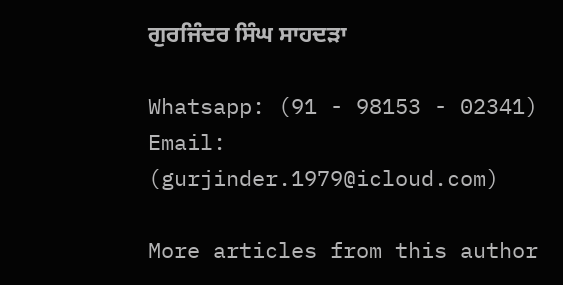ਗੁਰਜਿੰਦਰ ਸਿੰਘ ਸਾਹਦੜਾ

Whatsapp: (91 - 98153 - 02341)
Email: (gurjinder.1979@icloud.com)

More articles from this author